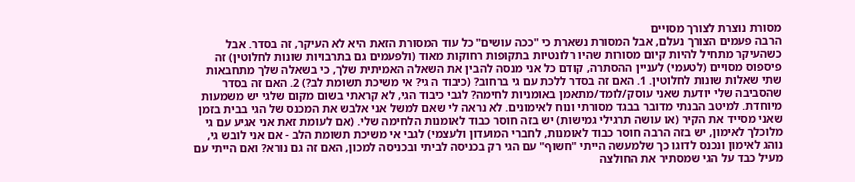מסורת נוצרת לצורך מסויים
הרבה פעמים הצורך נעלם, אבל המסורת נשארת כי "ככה עושים" כל עוד המסורת הזאת היא לא העיקר, זה בסדר. אבל כשהעיקר מתחיל להיות קיום מסורות שהיו רלונטיות בתקופות רחוקות מאוד (ולפעמים גם בתרבויות שונות לחלוטין) זה פיספוס מסויים (לטעמי) לעניין ההסתרה, קודם כל אני מנסה להבין את השאלה האמיתית שלך, כי בשאלה שלך מתחבאות שתי שאלות שונות לחלוטין. 1. האם זה בסדר ללכת עם גי ברחוב? (כיבוד ה גי? אי משיכת תשומת לב?) 2. האם זה בסדר שהסביבה שלי יודעת שאני עוסק/לומד/מתאמן באומניות לחימה? לגבי כיבוד הגי, לא קראתי בשום מקום שלגי יש משמעות מיוחדת. למיטב הבנתי מדובר בבגד מסורתי ונוח לאימונים. לא נראה לי שאם למשל אני אלבש את המכנס של הגי בבית בזמן שאני מסייד את הקיר (או עושה תרגילי גמישות) יש בזה חוסר כבוד לאומנות הלחימה שלי. (אם לעומת זאת אני אגיע עם גי מלוכלך לאימון, יש בזה הרבה חוסר כבוד לאומנות, לחברי המועדון ולעצמי) לגבי אי משיכת תשומת הלב - אם אני לובש גי, נוהג לאימון ונכנס לדוגו כך שלמעשה הייתי "חשוף" עם הגי רק בכניסה לביתי ובכניסה למכון, האם זה גם נורא? ואם הייתי עם מעיל כבד על הגי שמסתיר את החולצה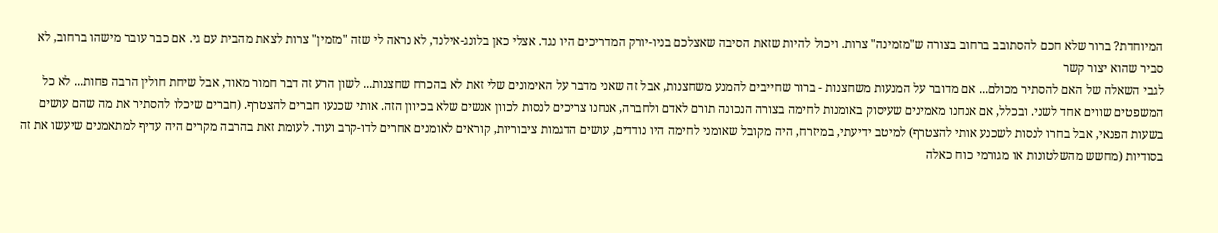המיוחדת? ברור שלא חכם להסתובב ברחוב בצורה ש"מזמינה" צרות. ויכול להיות שזאת הסיבה שאצלכם בניו-יורק המדריכים היו נגד. אצלי כאן בלונג-אילנד, לא נראה לי שזה "מזמין" צרות לצאת מהבית עם גי. אם כבר עובר מישהו ברחוב, לא סביר שהוא יצור קשר
לגבי השאלה של האם להסתיר מכולם... אם מדובר על המנעות משחצנות - ברור שחייבים להמנע משחצנות, אבל זה שאני מדבר על האימונים שלי זאת לא בהכרח שחצנות... לשון הרע זה דבר חמור מאוד, אבל שיחת חולין הרבה פחות... לא כל המשפטים שווים אחד לשני. ובכלל, אם אנחנו מאמינים שעיסוק באומנות לחימה בצורה הנכונה תורם לאדם ולחברה, אנחנו צריכים לנסות לכוון אנשים שלא בכיוון הזה. אותי שכנעו חברים להצטרף. (חברים שיכלו להסתיר את מה שהם עושים בשעות הפנאי, אבל בחרו לנסות לשכנע אותי להצטרף) למיטב ידיעתי, במיזרח, היה מקובל שאומני לחימה היו נודדים, עושים הדגמות ציבוריות, קוראים לאומנים אחרים לדו-קרב ועוד. לעומת זאת בהרבה מקרים היה עדיף למתאמנים שיעשו את זה בסודיות (מחשש מהשלטונות או מגורמי כוח כאלה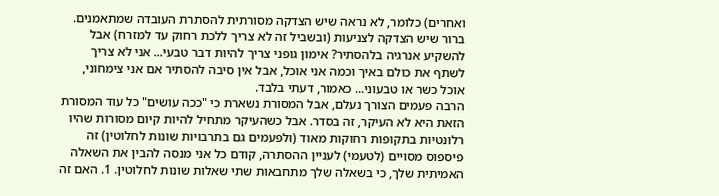ואחרים) כלומר, לא נראה שיש הצדקה מסורתית להסתרת העובדה שמתאמנים. ברור שיש הצדקה לצניעות (ובשביל זה לא צריך ללכת רחוק עד למזרח) אבל להשקיע אנרגיה בלהסתיר? אימון גופני צריך להיות דבר טבעי... אני לא צריך לשתף את כולם באיך וכמה אני אוכל, אבל אין סיבה להסתיר אם אני צימחוני, אוכל כשר או טבעוני... כאמור, דעתי בלבד.
הרבה פעמים הצורך נעלם, אבל המסורת נשארת כי "ככה עושים" כל עוד המסורת הזאת היא לא העיקר, זה בסדר. אבל כשהעיקר מתחיל להיות קיום מסורות שהיו רלונטיות בתקופות רחוקות מאוד (ולפעמים גם בתרבויות שונות לחלוטין) זה פיספוס מסויים (לטעמי) לעניין ההסתרה, קודם כל אני מנסה להבין את השאלה האמיתית שלך, כי בשאלה שלך מתחבאות שתי שאלות שונות לחלוטין. 1. האם זה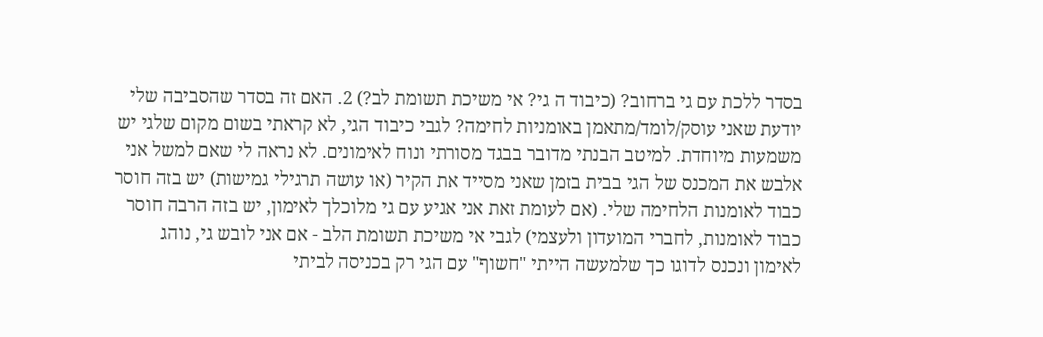בסדר ללכת עם גי ברחוב? (כיבוד ה גי? אי משיכת תשומת לב?) 2. האם זה בסדר שהסביבה שלי יודעת שאני עוסק/לומד/מתאמן באומניות לחימה? לגבי כיבוד הגי, לא קראתי בשום מקום שלגי יש משמעות מיוחדת. למיטב הבנתי מדובר בבגד מסורתי ונוח לאימונים. לא נראה לי שאם למשל אני אלבש את המכנס של הגי בבית בזמן שאני מסייד את הקיר (או עושה תרגילי גמישות) יש בזה חוסר כבוד לאומנות הלחימה שלי. (אם לעומת זאת אני אגיע עם גי מלוכלך לאימון, יש בזה הרבה חוסר כבוד לאומנות, לחברי המועדון ולעצמי) לגבי אי משיכת תשומת הלב - אם אני לובש גי, נוהג לאימון ונכנס לדוגו כך שלמעשה הייתי "חשוף" עם הגי רק בכניסה לביתי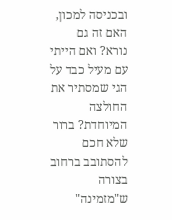ובכניסה למכון, האם זה גם נורא? ואם הייתי עם מעיל כבד על הגי שמסתיר את החולצה המיוחדת? ברור שלא חכם להסתובב ברחוב בצורה ש"מזמינה"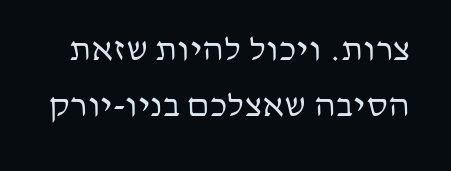צרות. ויכול להיות שזאת הסיבה שאצלכם בניו-יורק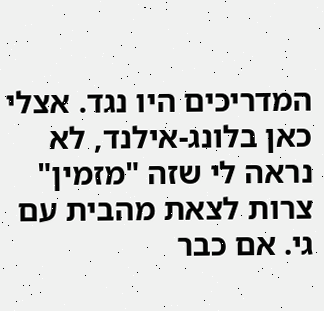המדריכים היו נגד. אצלי כאן בלונג-אילנד, לא נראה לי שזה "מזמין" צרות לצאת מהבית עם גי. אם כבר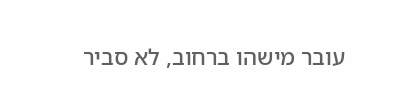עובר מישהו ברחוב, לא סביר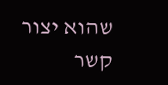שהוא יצור קשר